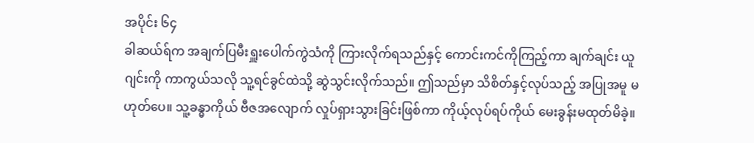အပိုင်း ၆၄
ခါဆယ်ရ်က အချက်ပြမီးရှူးပေါက်ကွဲသံကို ကြားလိုက်ရသည်နှင့် ကောင်းကင်ကိုကြည့်ကာ ချက်ချင်း ယူဂျင်းကို ကာကွယ်သလို သူ့ရင်ခွင်ထဲသို့ ဆွဲသွင်းလိုက်သည်။ ဤသည်မှာ သိစိတ်နှင့်လုပ်သည့် အပြုအမူ မဟုတ်ပေ။ သူ့ခန္ဓာကိုယ် ဗီဇအလျောက် လှုပ်ရှားသွားခြင်းဖြစ်ကာ ကိုယ့်လုပ်ရပ်ကိုယ် မေးခွန်းမထုတ်မိခဲ့။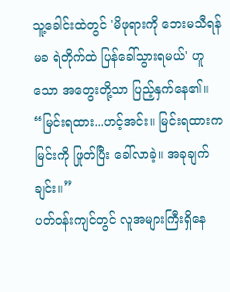သူ့ခေါင်းထဲတွင် 'မိဖုရားကို ဘေးမသီရန်မခ ရဲတိုက်ထဲ ပြန်ခေါ်သွားရမယ်' ဟူသော အတွေးတို့သာ ပြည့်နှက်နေ၏။
“မြင်းရထား...ဟင့်အင်း။ မြင်းရထားက မြင်းကို ဖြုတ်ပြီး ခေါ်လာခဲ့။ အခုချက်ချင်း။”
ပတ်ဝန်းကျင်တွင် လူအများကြီးရှိနေ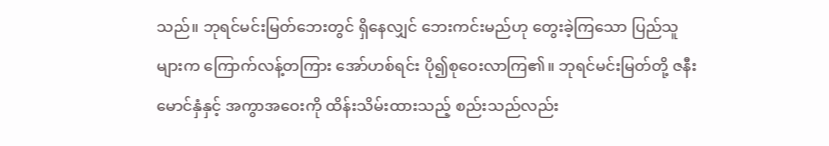သည်။ ဘုရင်မင်းမြတ်ဘေးတွင် ရှိနေလျှင် ဘေးကင်းမည်ဟု တွေးခဲ့ကြသော ပြည်သူများက ကြောက်လန့်တကြား အော်ဟစ်ရင်း ပို၍စုဝေးလာကြ၏။ ဘုရင်မင်းမြတ်တို့ ဇနီးမောင်နှံနှင့် အကွာအဝေးကို ထိန်းသိမ်းထားသည့် စည်းသည်လည်း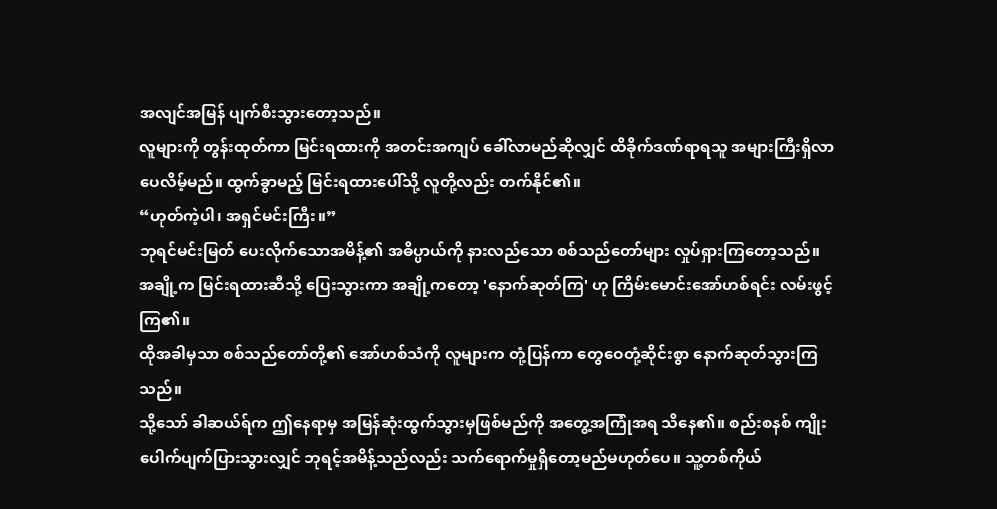အလျင်အမြန် ပျက်စီးသွားတော့သည်။
လူများကို တွန်းထုတ်ကာ မြင်းရထားကို အတင်းအကျပ် ခေါ်လာမည်ဆိုလျှင် ထိခိုက်ဒဏ်ရာရသူ အများကြီးရှိလာပေလိမ့်မည်။ ထွက်ခွာမည့် မြင်းရထားပေါ်သို့ လူတို့လည်း တက်နိုင်၏။
“ဟုတ်ကဲ့ပါ၊ အရှင်မင်းကြီး။”
ဘုရင်မင်းမြတ် ပေးလိုက်သောအမိန့်၏ အဓိပ္ပာယ်ကို နားလည်သော စစ်သည်တော်များ လှုပ်ရှားကြတော့သည်။ အချို့က မြင်းရထားဆီသို့ ပြေးသွားကာ အချို့ကတော့ 'နောက်ဆုတ်ကြ' ဟု ကြိမ်းမောင်းအော်ဟစ်ရင်း လမ်းဖွင့်ကြ၏။
ထိုအခါမှသာ စစ်သည်တော်တို့၏ အော်ဟစ်သံကို လူများက တုံ့ပြန်ကာ တွေဝေတုံ့ဆိုင်းစွာ နောက်ဆုတ်သွားကြသည်။
သို့သော် ခါဆယ်ရ်က ဤနေရာမှ အမြန်ဆုံးထွက်သွားမှဖြစ်မည်ကို အတွေ့အကြုံအရ သိနေ၏။ စည်းစနစ် ကျိုးပေါက်ပျက်ပြားသွားလျှင် ဘုရင့်အမိန့်သည်လည်း သက်ရောက်မှုရှိတော့မည်မဟုတ်ပေ။ သူ့တစ်ကိုယ်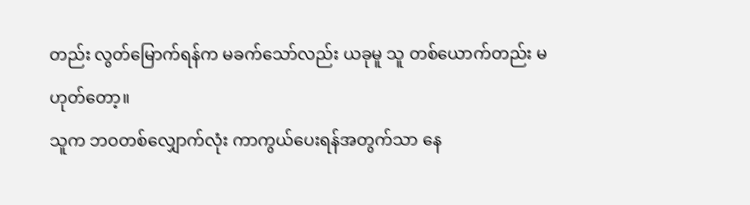တည်း လွတ်မြောက်ရန်က မခက်သော်လည်း ယခုမူ သူ တစ်ယောက်တည်း မဟုတ်တော့။
သူက ဘဝတစ်လျှောက်လုံး ကာကွယ်ပေးရန်အတွက်သာ နေ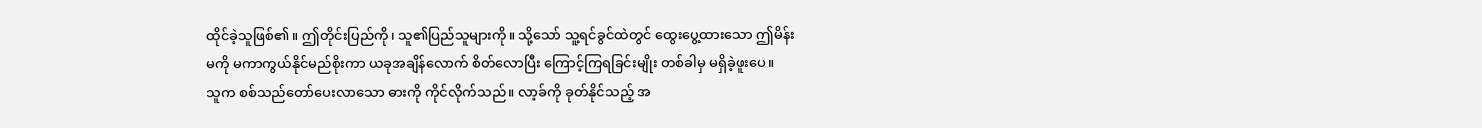ထိုင်ခဲ့သူဖြစ်၏။ ဤတိုင်းပြည်ကို၊ သူ၏ပြည်သူများကို။ သို့သော် သူ့ရင်ခွင်ထဲတွင် ထွေးပွေ့ထားသော ဤမိန်းမကို မကာကွယ်နိုင်မည်စိုးကာ ယခုအချိန်လောက် စိတ်လောပြီး ကြောင့်ကြရခြင်းမျိုး တစ်ခါမှ မရှိခဲ့ဖူးပေ။
သူက စစ်သည်တော်ပေးလာသော ဓားကို ကိုင်လိုက်သည်။ လာ့ခ်ကို ခုတ်နိုင်သည့် အ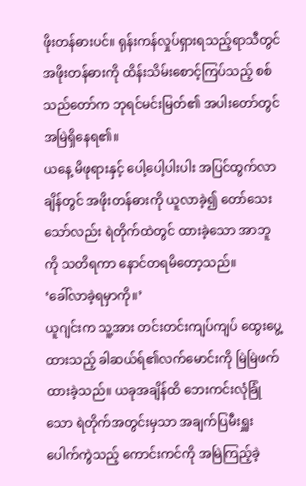ဖိုးတန်ဓားပင်။ ရုန်းကန်လှုပ်ရှားရသည့်ရာသီတွင် အဖိုးတန်ဓားကို ထိန်းသိမ်းစောင့်ကြပ်သည့် စစ်သည်တော်က ဘုရင်မင်းမြတ်၏ အပါးတော်တွင် အမြဲရှိနေရ၏။
ယနေ့ မိဖုရားနှင့် ပေါ့ပေါ့ပါးပါး အပြင်ထွက်လာချိန်တွင် အဖိုးတန်ဓားကို ယူလာခဲ့၍ တော်သေးသော်လည်း ရဲတိုက်ထဲတွင် ထားခဲ့သော အာဘူကို သတိရကာ နောင်တရမိတော့သည်။
‘ခေါ်လာခဲ့ရမှာကို။’
ယူဂျင်းက သူ့အား တင်းတင်းကျပ်ကျပ် ထွေးပွေ့ထားသည့် ခါဆယ်ရ်၏လက်မောင်းကို မြဲမြဲဖက်ထားခဲ့သည်။ ယခုအချိန်ထိ ဘေးကင်းလုံခြုံသော ရဲတိုက်အတွင်းမှသာ အချက်ပြမီးရှူး ပေါက်ကွဲသည့် ကောင်းကင်ကို အမြဲကြည့်ခဲ့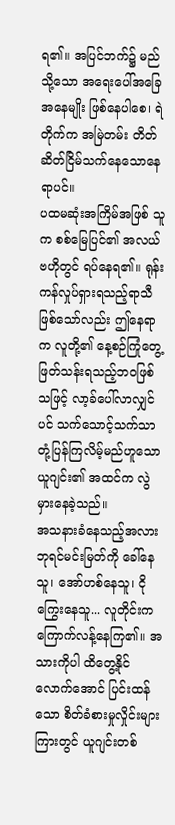ရ၏။ အပြင်ဘက်၌ မည်သို့သော အရေးပေါ်အခြေအနေမျိုး ဖြစ်နေပါစေ၊ ရဲတိုက်က အမြဲတမ်း တိတ်ဆိတ်ငြိမ်သက်နေသောနေရာပင်။
ပထမဆုံးအကြိမ်အဖြစ် သူက စစ်မြေပြင်၏ အလယ်ဗဟိုတွင် ရပ်နေရ၏။ ရုန်းကန်လှုပ်ရှားရသည့်ရာသီဖြစ်သော်လည်း ဤနေရာက လူတို့၏ နေ့စဉ်ကြုံတွေ့ဖြတ်သန်းရသည့်ဘဝဖြစ်သဖြင့် လာ့ခ်ပေါ်လာလျှင်ပင် သက်သောင့်သက်သာ တုံ့ပြန်ကြလိမ့်မည်ဟူသော ယူဂျင်း၏ အထင်က လွဲမှားနေခဲ့သည်။
အသနားခံနေသည့်အလား ဘုရင်မင်းမြတ်ကို ခေါ်နေသူ၊ အော်ဟစ်နေသူ၊ ငိုကြွေးနေသူ... လူတိုင်းက ကြောက်လန့်နေကြ၏။ အသားကိုပါ ထိတွေ့နိုင်လောက်အောင် ပြင်းထန်သော စိတ်ခံစားမှုလှိုင်းများကြားတွင် ယူဂျင်းတစ်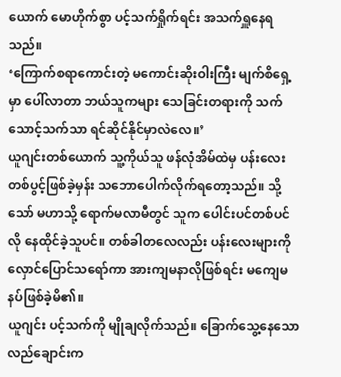ယောက် မောဟိုက်စွာ ပင့်သက်ရှိုက်ရင်း အသက်ရှူနေရသည်။
‘ကြောက်စရာကောင်းတဲ့ မကောင်းဆိုးဝါးကြီး မျက်စိရှေ့မှာ ပေါ်လာတာ ဘယ်သူကများ သေခြင်းတရားကို သက်သောင့်သက်သာ ရင်ဆိုင်နိုင်မှာလဲလေ။’
ယူဂျင်းတစ်ယောက် သူ့ကိုယ်သူ ဖန်လုံအိမ်ထဲမှ ပန်းလေးတစ်ပွင့်ဖြစ်ခဲ့မှန်း သဘောပေါက်လိုက်ရတော့သည်။ သို့သော် မဟာသို့ ရောက်မလာမီတွင် သူက ပေါင်းပင်တစ်ပင်လို နေထိုင်ခဲ့သူပင်။ တစ်ခါတလေလည်း ပန်းလေးများကို လှောင်ပြောင်သရော်ကာ အားကျမနာလိုဖြစ်ရင်း မကျေမနပ်ဖြစ်ခဲ့မိ၏။
ယူဂျင်း ပင့်သက်ကို မျိုချလိုက်သည်။ ခြောက်သွေ့နေသော လည်ချောင်းက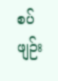စပ်ဖျဉ်း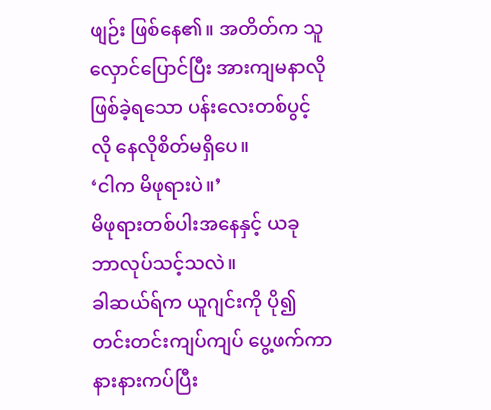ဖျဉ်း ဖြစ်နေ၏။ အတိတ်က သူလှောင်ပြောင်ပြီး အားကျမနာလိုဖြစ်ခဲ့ရသော ပန်းလေးတစ်ပွင့်လို နေလိုစိတ်မရှိပေ။
‘ငါက မိဖုရားပဲ။’
မိဖုရားတစ်ပါးအနေနှင့် ယခု ဘာလုပ်သင့်သလဲ။
ခါဆယ်ရ်က ယူဂျင်းကို ပို၍တင်းတင်းကျပ်ကျပ် ပွေ့ဖက်ကာ နားနားကပ်ပြီး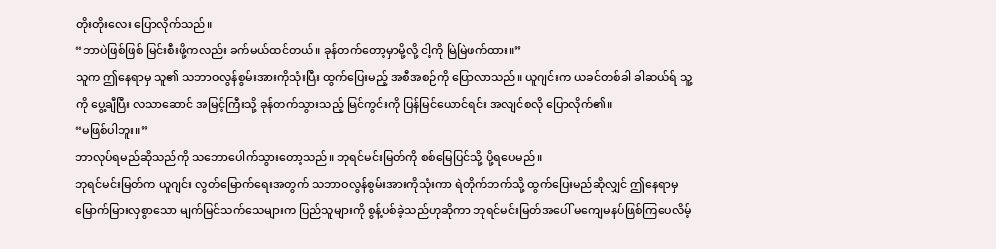တိုးတိုးလေး ပြောလိုက်သည်။
“ဘာပဲဖြစ်ဖြစ် မြင်းစီးဖို့ကလည်း ခက်မယ်ထင်တယ်။ ခုန်တက်တော့မှာမို့လို့ ငါ့ကို မြဲမြဲဖက်ထား။”
သူက ဤနေရာမှ သူ၏ သဘာဝလွန်စွမ်းအားကိုသုံးပြီး ထွက်ပြေးမည့် အစီအစဉ်ကို ပြောလာသည်။ ယူဂျင်းက ယခင်တစ်ခါ ခါဆယ်ရ် သူ့ကို ပွေ့ချီပြီး လသာဆောင် အမြင့်ကြီးသို့ ခုန်တက်သွားသည့် မြင်ကွင်းကို ပြန်မြင်ယောင်ရင်း အလျင်စလို ပြောလိုက်၏။
“မဖြစ်ပါဘူး။”
ဘာလုပ်ရမည်ဆိုသည်ကို သဘောပေါက်သွားတော့သည်။ ဘုရင်မင်းမြတ်ကို စစ်မြေပြင်သို့ ပို့ရပေမည်။
ဘုရင်မင်းမြတ်က ယူဂျင်း လွတ်မြောက်ရေးအတွက် သဘာဝလွန်စွမ်းအားကိုသုံးကာ ရဲတိုက်ဘက်သို့ ထွက်ပြေးမည်ဆိုလျှင် ဤနေရာမှ မြောက်မြားလှစွာသော မျက်မြင်သက်သေများက ပြည်သူများကို စွန့်ပစ်ခဲ့သည်ဟုဆိုကာ ဘုရင်မင်းမြတ်အပေါ် မကျေမနပ်ဖြစ်ကြပေလိမ့်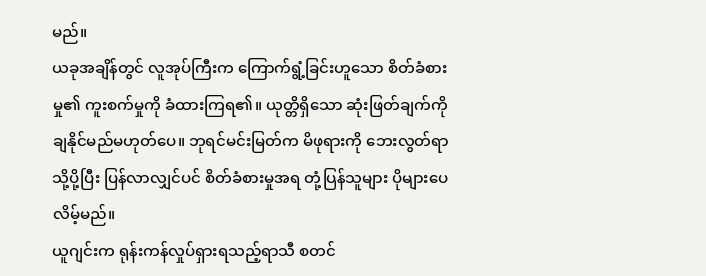မည်။
ယခုအချိန်တွင် လူအုပ်ကြီးက ကြောက်ရွံ့ခြင်းဟူသော စိတ်ခံစားမှု၏ ကူးစက်မှုကို ခံထားကြရ၏။ ယုတ္တိရှိသော ဆုံးဖြတ်ချက်ကို ချနိုင်မည်မဟုတ်ပေ။ ဘုရင်မင်းမြတ်က မိဖုရားကို ဘေးလွတ်ရာသို့ပို့ပြီး ပြန်လာလျှင်ပင် စိတ်ခံစားမှုအရ တုံ့ပြန်သူများ ပိုများပေလိမ့်မည်။
ယူဂျင်းက ရုန်းကန်လှုပ်ရှားရသည့်ရာသီ စတင်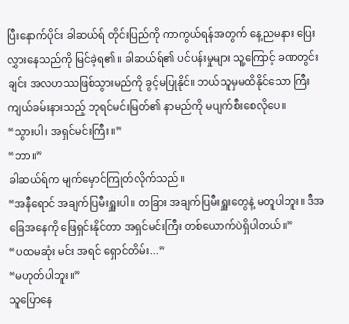ပြီးနောက်ပိုင်း ခါဆယ်ရ် တိုင်းပြည်ကို ကာကွယ်ရန်အတွက် နေ့ညမနား ပြေးလွှားနေသည်ကို မြင်ခဲ့ရ၏။ ခါဆယ်ရ်၏ ပင်ပန်းမှုများ သူ့ကြောင့် ခဏတွင်းချင်း အလဟဿဖြစ်သွားမည်ကို ခွင့်မပြုနိုင်။ ဘယ်သူမှမထိနိုင်သော ကြီးကျယ်ခမ်းနားသည့် ဘုရင်မင်းမြတ်၏ နာမည်ကို မပျက်စီးစေလိုပေ။
“သွားပါ၊ အရှင်မင်းကြီး။”
“ဘာ။”
ခါဆယ်ရ်က မျက်မှောင်ကြုတ်လိုက်သည်။
“အနီရောင် အချက်ပြမီးရှူးပါ။ တခြား အချက်ပြမီးရှူးတွေနဲ့ မတူပါဘူး။ ဒီအခြေအနေကို ဖြေရှင်းနိုင်တာ အရှင်မင်းကြီး တစ်ယောက်ပဲရှိပါတယ်။”
“ပထမဆုံး မင်း အရင် ရှောင်တိမ်း...”
“မဟုတ်ပါဘူး။”
သူပြောနေ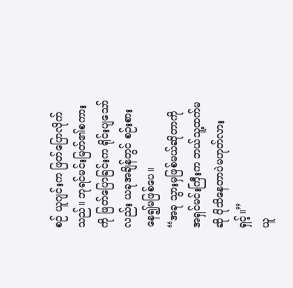စဉ် ယူဂျင်းက ဖြတ်ပြောလိုက်သည်။ ဘုရင်မင်းမြတ်၏စကားကို ဖြတ်ပြောခြင်းက ရိုင်းပျသော်လည်း ယခုအချိန်တွင် စဉ်းစားနေ၍မဖြစ်ပေ။
“အခု သွားမှဖြစ်မယ်ဆိုတာကို အရှင်မင်းကြီးက ဘယ်သူ့ထက်မဆို ပိုသိနေတာပဲမဟုတ်လားရှင့်။”
ယူ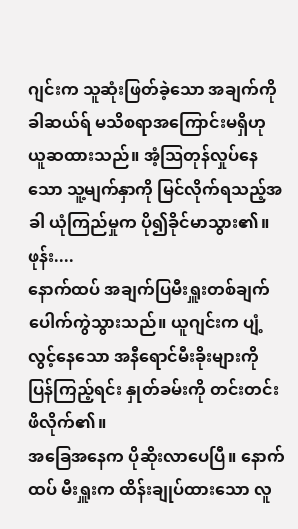ဂျင်းက သူဆုံးဖြတ်ခဲ့သော အချက်ကို ခါဆယ်ရ် မသိစရာအကြောင်းမရှိဟု ယူဆထားသည်။ အံ့သြတုန်လှုပ်နေသော သူ့မျက်နှာကို မြင်လိုက်ရသည့်အခါ ယုံကြည်မှုက ပို၍ခိုင်မာသွား၏။
ဖုန်း....
နောက်ထပ် အချက်ပြမီးရှူးတစ်ချက် ပေါက်ကွဲသွားသည်။ ယူဂျင်းက ပျံ့လွင့်နေသော အနီရောင်မီးခိုးများကို ပြန်ကြည့်ရင်း နှုတ်ခမ်းကို တင်းတင်းဖိလိုက်၏။
အခြေအနေက ပိုဆိုးလာပေပြီ။ နောက်ထပ် မီးရှူးက ထိန်းချုပ်ထားသော လူ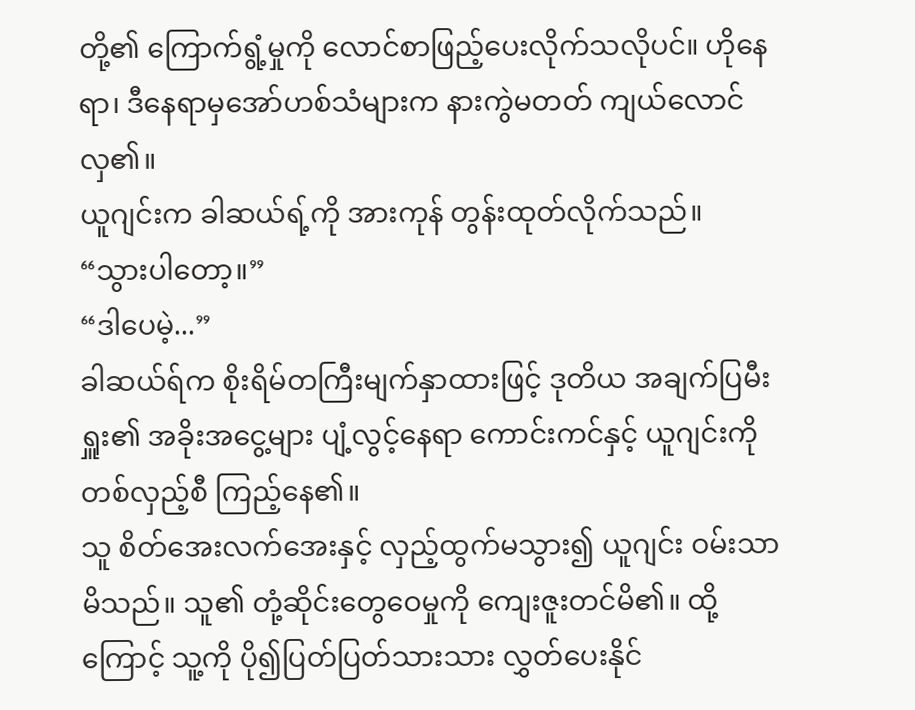တို့၏ ကြောက်ရွံ့မှုကို လောင်စာဖြည့်ပေးလိုက်သလိုပင်။ ဟိုနေရာ၊ ဒီနေရာမှအော်ဟစ်သံများက နားကွဲမတတ် ကျယ်လောင်လှ၏။
ယူဂျင်းက ခါဆယ်ရ့်ကို အားကုန် တွန်းထုတ်လိုက်သည်။
“သွားပါတော့။”
“ဒါပေမဲ့...”
ခါဆယ်ရ်က စိုးရိမ်တကြီးမျက်နှာထားဖြင့် ဒုတိယ အချက်ပြမီးရှူး၏ အခိုးအငွေ့များ ပျံ့လွင့်နေရာ ကောင်းကင်နှင့် ယူဂျင်းကို တစ်လှည့်စီ ကြည့်နေ၏။
သူ စိတ်အေးလက်အေးနှင့် လှည့်ထွက်မသွား၍ ယူဂျင်း ဝမ်းသာမိသည်။ သူ၏ တုံ့ဆိုင်းတွေဝေမှုကို ကျေးဇူးတင်မိ၏။ ထို့ကြောင့် သူ့ကို ပို၍ပြတ်ပြတ်သားသား လွှတ်ပေးနိုင်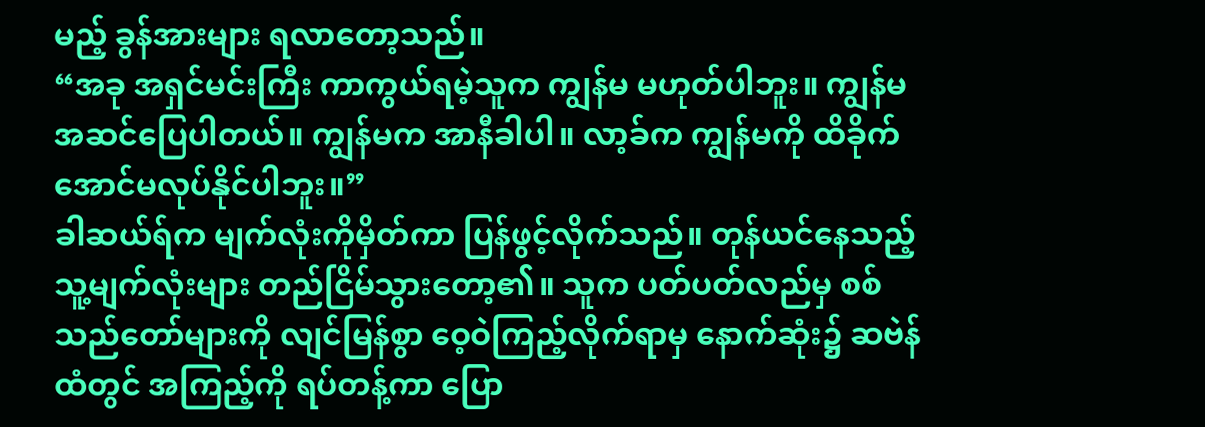မည့် ခွန်အားများ ရလာတော့သည်။
“အခု အရှင်မင်းကြီး ကာကွယ်ရမဲ့သူက ကျွန်မ မဟုတ်ပါဘူး။ ကျွန်မ အဆင်ပြေပါတယ်။ ကျွန်မက အာနီခါပါ။ လာ့ခ်က ကျွန်မကို ထိခိုက်အောင်မလုပ်နိုင်ပါဘူး။”
ခါဆယ်ရ်က မျက်လုံးကိုမှိတ်ကာ ပြန်ဖွင့်လိုက်သည်။ တုန်ယင်နေသည့် သူ့မျက်လုံးများ တည်ငြိမ်သွားတော့၏။ သူက ပတ်ပတ်လည်မှ စစ်သည်တော်များကို လျင်မြန်စွာ ဝေ့ဝဲကြည့်လိုက်ရာမှ နောက်ဆုံး၌ ဆဗဲန်ထံတွင် အကြည့်ကို ရပ်တန့်ကာ ပြော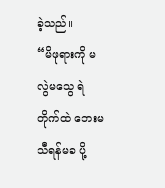ခဲ့သည်။
“မိဖုရားကို မလွဲမသွေ ရဲတိုက်ထဲ ဘေးမသီရန်မခ ပို့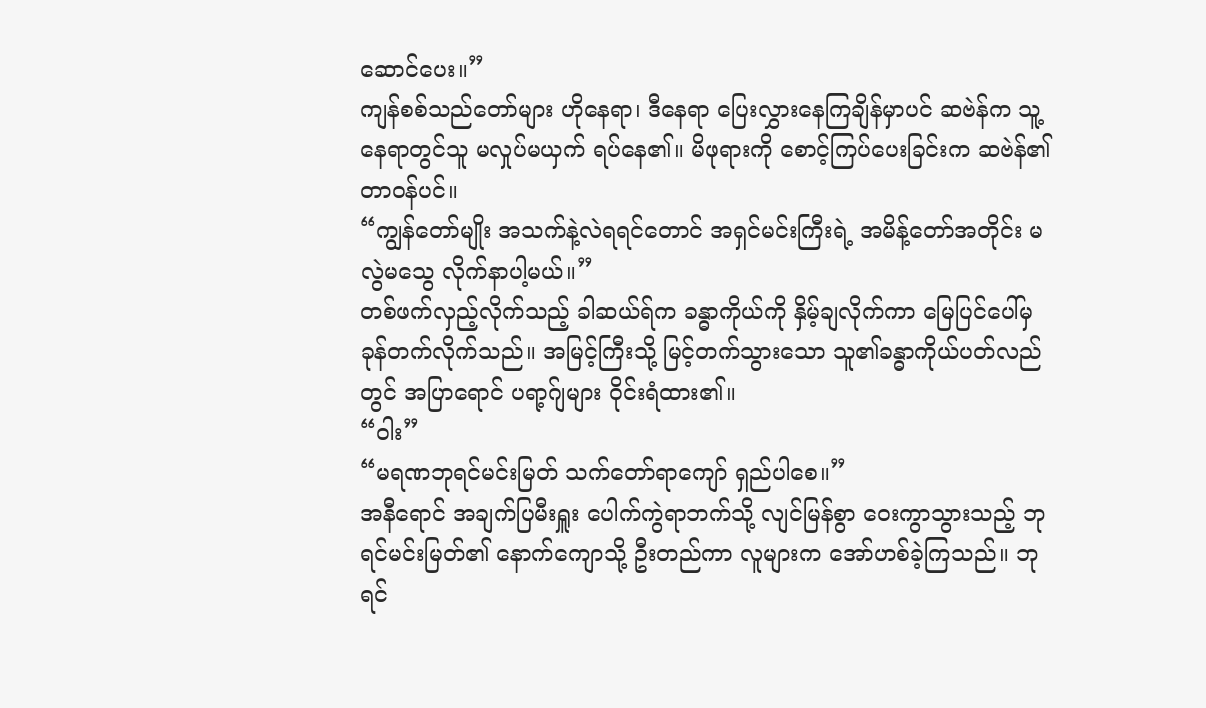ဆောင်ပေး။”
ကျန်စစ်သည်တော်များ ဟိုနေရာ၊ ဒီနေရာ ပြေးလွှားနေကြချိန်မှာပင် ဆဗဲန်က သူ့နေရာတွင်သူ မလှုပ်မယှက် ရပ်နေ၏။ မိဖုရားကို စောင့်ကြပ်ပေးခြင်းက ဆဗဲန်၏ တာဝန်ပင်။
“ကျွန်တော်မျိုး အသက်နဲ့လဲရရင်တောင် အရှင်မင်းကြီးရဲ့ အမိန့်တော်အတိုင်း မလွဲမသွေ လိုက်နာပါ့မယ်။”
တစ်ဖက်လှည့်လိုက်သည့် ခါဆယ်ရ်က ခန္ဓာကိုယ်ကို နှိမ့်ချလိုက်ကာ မြေပြင်ပေါ်မှ ခုန်တက်လိုက်သည်။ အမြင့်ကြီးသို့ မြင့်တက်သွားသော သူ၏ခန္ဓာကိုယ်ပတ်လည်တွင် အပြာရောင် ပရာ့ဂ်ျများ ဝိုင်းရံထား၏။
“ဝါး”
“မရဏဘုရင်မင်းမြတ် သက်တော်ရာကျော် ရှည်ပါစေ။”
အနီရောင် အချက်ပြမီးရှူး ပေါက်ကွဲရာဘက်သို့ လျင်မြန်စွာ ဝေးကွာသွားသည့် ဘုရင်မင်းမြတ်၏ နောက်ကျောသို့ ဦးတည်ကာ လူများက အော်ဟစ်ခဲ့ကြသည်။ ဘုရင်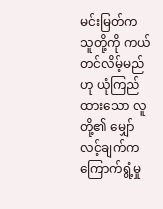မင်းမြတ်က သူတို့ကို ကယ်တင်လိမ့်မည်ဟု ယုံကြည်ထားသော လူတို့၏ မျှော်လင့်ချက်က ကြောက်ရွံ့မှု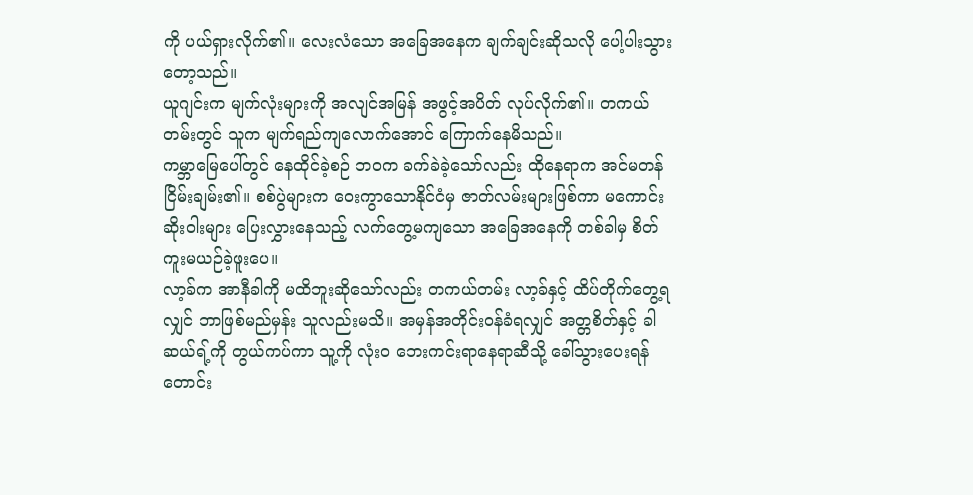ကို ပယ်ရှားလိုက်၏။ လေးလံသော အခြေအနေက ချက်ချင်းဆိုသလို ပေါ့ပါးသွားတော့သည်။
ယူဂျင်းက မျက်လုံးများကို အလျင်အမြန် အဖွင့်အပိတ် လုပ်လိုက်၏။ တကယ်တမ်းတွင် သူက မျက်ရည်ကျလောက်အောင် ကြောက်နေမိသည်။
ကမ္ဘာမြေပေါ်တွင် နေထိုင်ခဲ့စဉ် ဘဝက ခက်ခဲခဲ့သော်လည်း ထိုနေရာက အင်မတန်ငြိမ်းချမ်း၏။ စစ်ပွဲများက ဝေးကွာသောနိုင်ငံမှ ဇာတ်လမ်းများဖြစ်ကာ မကောင်းဆိုးဝါးများ ပြေးလွှားနေသည့် လက်တွေ့မကျသော အခြေအနေကို တစ်ခါမှ စိတ်ကူးမယဉ်ခဲ့ဖူးပေ။
လာ့ခ်က အာနီခါကို မထိဘူးဆိုသော်လည်း တကယ်တမ်း လာ့ခ်နှင့် ထိပ်တိုက်တွေ့ရလျှင် ဘာဖြစ်မည်မှန်း သူလည်းမသိ။ အမှန်အတိုင်းဝန်ခံရလျှင် အတ္တစိတ်နှင့် ခါဆယ်ရ့်ကို တွယ်ကပ်ကာ သူ့ကို လုံးဝ ဘေးကင်းရာနေရာဆီသို့ ခေါ်သွားပေးရန် တောင်း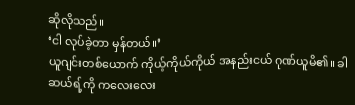ဆိုလိုသည်။
‘ငါ လုပ်ခဲ့တာ မှန်တယ်။’
ယူဂျင်းတစ်ယောက် ကိုယ့်ကိုယ်ကိုယ် အနည်းငယ် ဂုဏ်ယူမိ၏။ ခါဆယ်ရ့်ကို ကလေးလေး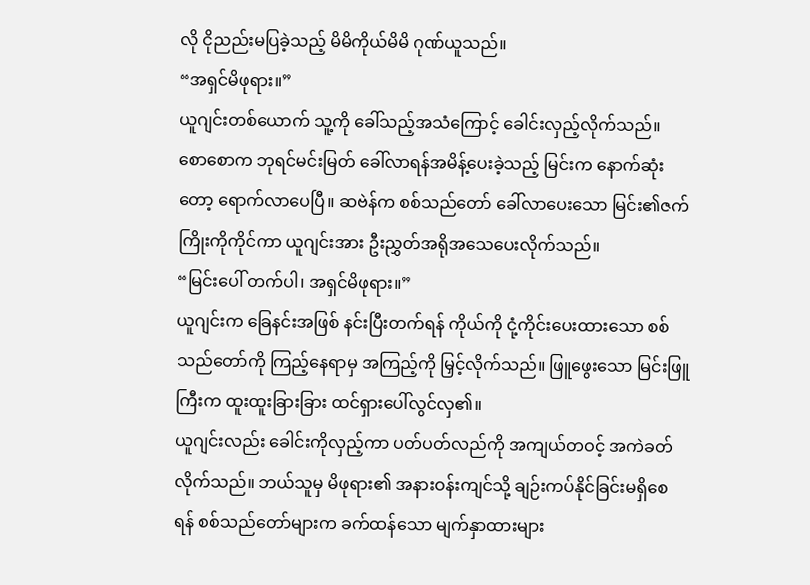လို ငိုညည်းမပြခဲ့သည့် မိမိကိုယ်မိမိ ဂုဏ်ယူသည်။
“အရှင်မိဖုရား။”
ယူဂျင်းတစ်ယောက် သူ့ကို ခေါ်သည့်အသံကြောင့် ခေါင်းလှည့်လိုက်သည်။ စောစောက ဘုရင်မင်းမြတ် ခေါ်လာရန်အမိန့်ပေးခဲ့သည့် မြင်းက နောက်ဆုံးတော့ ရောက်လာပေပြီ။ ဆဗဲန်က စစ်သည်တော် ခေါ်လာပေးသော မြင်း၏ဇက်ကြိုးကိုကိုင်ကာ ယူဂျင်းအား ဦးညွှတ်အရိုအသေပေးလိုက်သည်။
“မြင်းပေါ် တက်ပါ၊ အရှင်မိဖုရား။”
ယူဂျင်းက ခြေနင်းအဖြစ် နင်းပြီးတက်ရန် ကိုယ်ကို ငုံ့ကိုင်းပေးထားသော စစ်သည်တော်ကို ကြည့်နေရာမှ အကြည့်ကို မြှင့်လိုက်သည်။ ဖြူဖွေးသော မြင်းဖြူကြီးက ထူးထူးခြားခြား ထင်ရှားပေါ်လွင်လှ၏။
ယူဂျင်းလည်း ခေါင်းကိုလှည့်ကာ ပတ်ပတ်လည်ကို အကျယ်တဝင့် အကဲခတ်လိုက်သည်။ ဘယ်သူမှ မိဖုရား၏ အနားဝန်းကျင်သို့ ချဉ်းကပ်နိုင်ခြင်းမရှိစေရန် စစ်သည်တော်များက ခက်ထန်သော မျက်နှာထားများ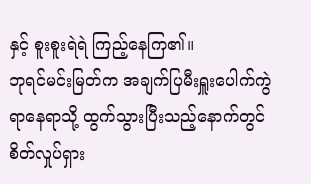နှင့် စူးစူးရဲရဲ ကြည့်နေကြ၏။
ဘုရင်မင်းမြတ်က အချက်ပြမီးရှူးပေါက်ကွဲရာနေရာသို့ ထွက်သွားပြီးသည့်နောက်တွင် စိတ်လှုပ်ရှား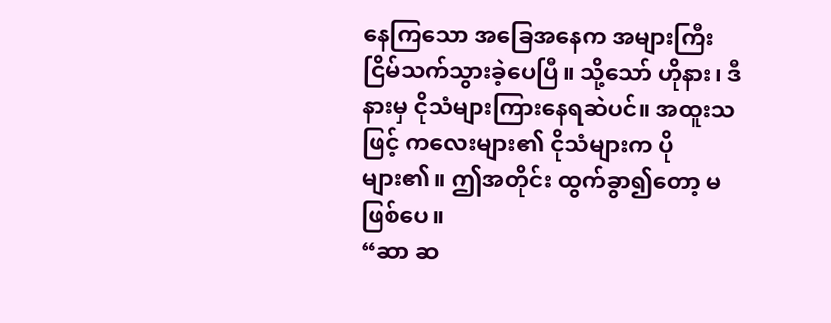နေကြသော အခြေအနေက အများကြီး ငြိမ်သက်သွားခဲ့ပေပြီ။ သို့သော် ဟိုနား၊ ဒီနားမှ ငိုသံများကြားနေရဆဲပင်။ အထူးသဖြင့် ကလေးများ၏ ငိုသံများက ပိုများ၏။ ဤအတိုင်း ထွက်ခွာ၍တော့ မဖြစ်ပေ။
“ဆာ ဆ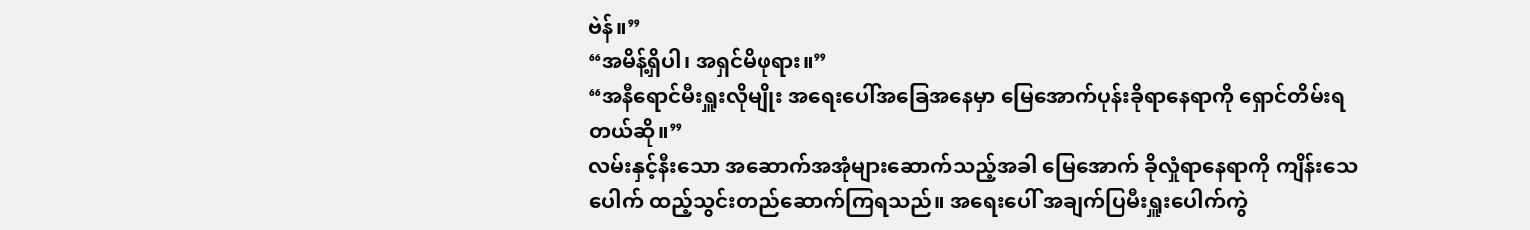ဗဲန်။”
“အမိန့်ရှိပါ၊ အရှင်မိဖုရား။”
“အနီရောင်မီးရှူးလိုမျိုး အရေးပေါ်အခြေအနေမှာ မြေအောက်ပုန်းခိုရာနေရာကို ရှောင်တိမ်းရတယ်ဆို။”
လမ်းနှင့်နီးသော အဆောက်အအုံများဆောက်သည့်အခါ မြေအောက် ခိုလှုံရာနေရာကို ကျိန်းသေပေါက် ထည့်သွင်းတည်ဆောက်ကြရသည်။ အရေးပေါ် အချက်ပြမီးရှူးပေါက်ကွဲ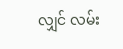လျှင် လမ်း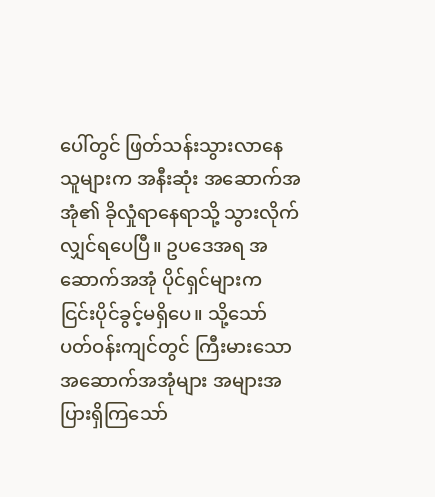ပေါ်တွင် ဖြတ်သန်းသွားလာနေသူများက အနီးဆုံး အဆောက်အအုံ၏ ခိုလှုံရာနေရာသို့ သွားလိုက်လျှင်ရပေပြီ။ ဥပဒေအရ အဆောက်အအုံ ပိုင်ရှင်များက ငြင်းပိုင်ခွင့်မရှိပေ။ သို့သော် ပတ်ဝန်းကျင်တွင် ကြီးမားသော အဆောက်အအုံများ အများအပြားရှိကြသော်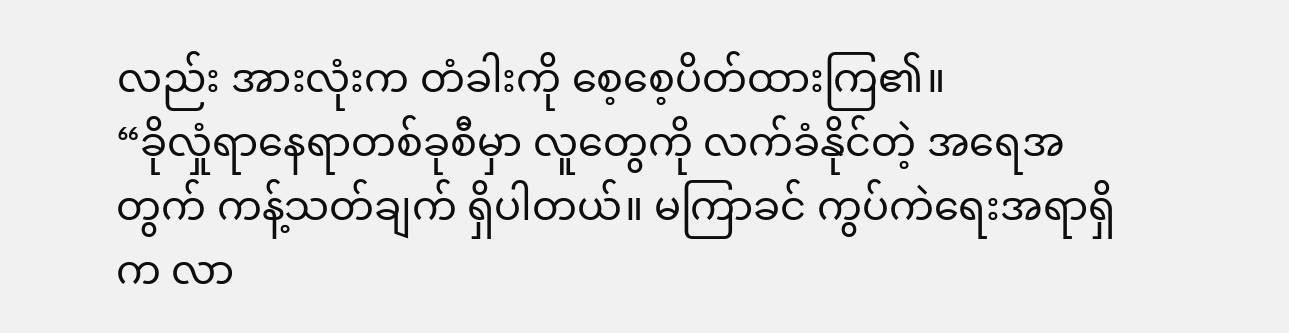လည်း အားလုံးက တံခါးကို စေ့စေ့ပိတ်ထားကြ၏။
“ခိုလှုံရာနေရာတစ်ခုစီမှာ လူတွေကို လက်ခံနိုင်တဲ့ အရေအတွက် ကန့်သတ်ချက် ရှိပါတယ်။ မကြာခင် ကွပ်ကဲရေးအရာရှိက လာ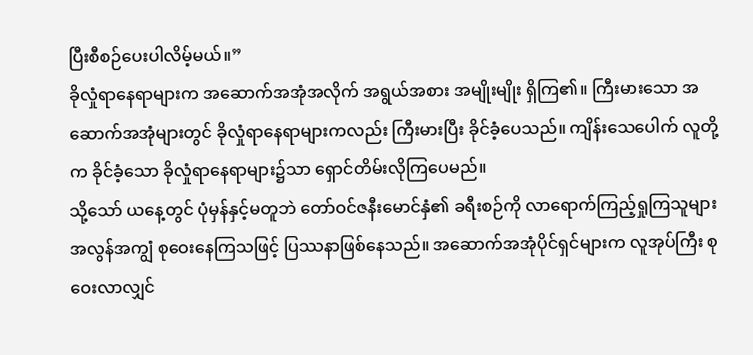ပြီးစီစဉ်ပေးပါလိမ့်မယ်။”
ခိုလှုံရာနေရာများက အဆောက်အအုံအလိုက် အရွယ်အစား အမျိုးမျိုး ရှိကြ၏။ ကြီးမားသော အဆောက်အအုံများတွင် ခိုလှုံရာနေရာများကလည်း ကြီးမားပြီး ခိုင်ခံ့ပေသည်။ ကျိန်းသေပေါက် လူတို့က ခိုင်ခံ့သော ခိုလှုံရာနေရာများ၌သာ ရှောင်တိမ်းလိုကြပေမည်။
သို့သော် ယနေ့တွင် ပုံမှန်နှင့်မတူဘဲ တော်ဝင်ဇနီးမောင်နှံ၏ ခရီးစဉ်ကို လာရောက်ကြည့်ရှုကြသူများ အလွန်အကျွံ စုဝေးနေကြသဖြင့် ပြဿနာဖြစ်နေသည်။ အဆောက်အအုံပိုင်ရှင်များက လူအုပ်ကြီး စုဝေးလာလျှင်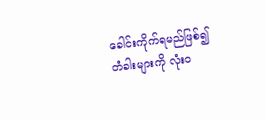ခေါင်းကိုက်ရမည်ဖြစ်၍ တံခါးများကို လုံးဝ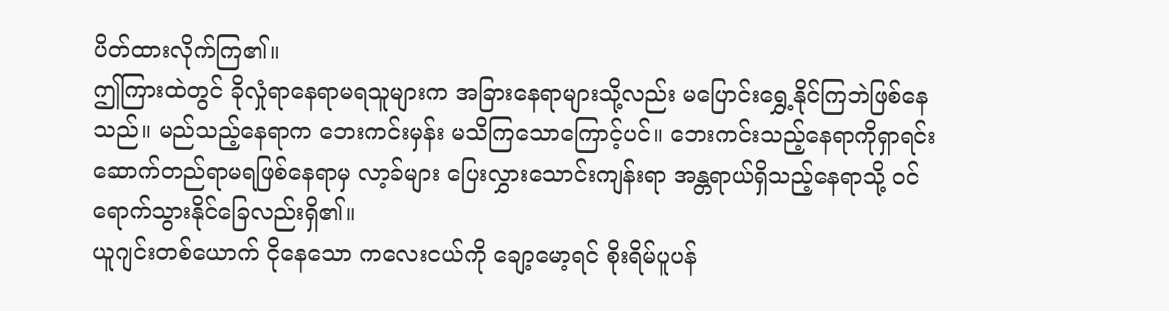ပိတ်ထားလိုက်ကြ၏။
ဤကြားထဲတွင် ခိုလှုံရာနေရာမရသူများက အခြားနေရာများသို့လည်း မပြောင်းရွှေ့နိုင်ကြဘဲဖြစ်နေသည်။ မည်သည့်နေရာက ဘေးကင်းမှန်း မသိကြသောကြောင့်ပင်။ ဘေးကင်းသည့်နေရာကိုရှာရင်း ဆောက်တည်ရာမရဖြစ်နေရာမှ လာ့ခ်များ ပြေးလွှားသောင်းကျန်းရာ အန္တရာယ်ရှိသည့်နေရာသို့ ဝင်ရောက်သွားနိုင်ခြေလည်းရှိ၏။
ယူဂျင်းတစ်ယောက် ငိုနေသော ကလေးငယ်ကို ချော့မော့ရင် စိုးရိမ်ပူပန်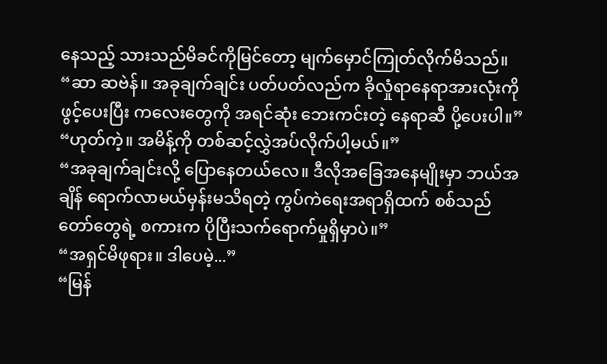နေသည့် သားသည်မိခင်ကိုမြင်တော့ မျက်မှောင်ကြုတ်လိုက်မိသည်။
“ဆာ ဆဗဲန်။ အခုချက်ချင်း ပတ်ပတ်လည်က ခိုလှုံရာနေရာအားလုံးကို ဖွင့်ပေးပြီး ကလေးတွေကို အရင်ဆုံး ဘေးကင်းတဲ့ နေရာဆီ ပို့ပေးပါ။”
“ဟုတ်ကဲ့။ အမိန့်ကို တစ်ဆင့်လွှဲအပ်လိုက်ပါ့မယ်။”
“အခုချက်ချင်းလို့ ပြောနေတယ်လေ။ ဒီလိုအခြေအနေမျိုးမှာ ဘယ်အချိန် ရောက်လာမယ်မှန်းမသိရတဲ့ ကွပ်ကဲရေးအရာရှိထက် စစ်သည်တော်တွေရဲ့ စကားက ပိုပြီးသက်ရောက်မှုရှိမှာပဲ။”
“အရှင်မိဖုရား။ ဒါပေမဲ့...”
“မြန်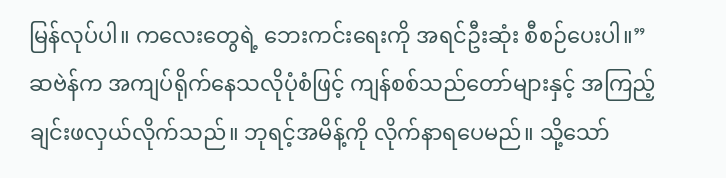မြန်လုပ်ပါ။ ကလေးတွေရဲ့ ဘေးကင်းရေးကို အရင်ဦးဆုံး စီစဉ်ပေးပါ။”
ဆဗဲန်က အကျပ်ရိုက်နေသလိုပုံစံဖြင့် ကျန်စစ်သည်တော်များနှင့် အကြည့်ချင်းဖလှယ်လိုက်သည်။ ဘုရင့်အမိန့်ကို လိုက်နာရပေမည်။ သို့သော်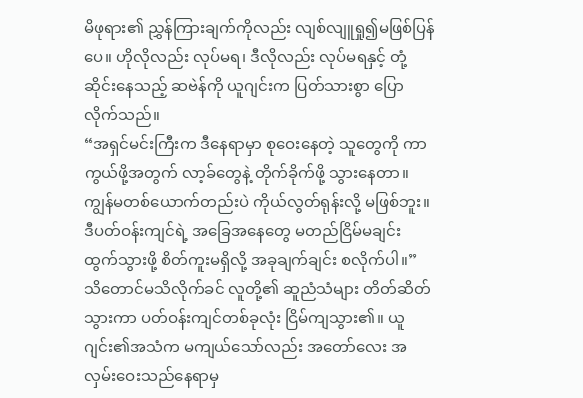မိဖုရား၏ ညွှန်ကြားချက်ကိုလည်း လျစ်လျူရှု၍မဖြစ်ပြန်ပေ။ ဟိုလိုလည်း လုပ်မရ၊ ဒီလိုလည်း လုပ်မရနှင့် တုံ့ဆိုင်းနေသည့် ဆဗဲန်ကို ယူဂျင်းက ပြတ်သားစွာ ပြောလိုက်သည်။
“အရှင်မင်းကြီးက ဒီနေရာမှာ စုဝေးနေတဲ့ သူတွေကို ကာကွယ်ဖို့အတွက် လာ့ခ်တွေနဲ့ တိုက်ခိုက်ဖို့ သွားနေတာ။ ကျွန်မတစ်ယောက်တည်းပဲ ကိုယ်လွတ်ရုန်းလို့ မဖြစ်ဘူး။ ဒီပတ်ဝန်းကျင်ရဲ့ အခြေအနေတွေ မတည်ငြိမ်မချင်း ထွက်သွားဖို့ စိတ်ကူးမရှိလို့ အခုချက်ချင်း စလိုက်ပါ။”
သိတောင်မသိလိုက်ခင် လူတို့၏ ဆူညံသံများ တိတ်ဆိတ်သွားကာ ပတ်ဝန်းကျင်တစ်ခုလုံး ငြိမ်ကျသွား၏။ ယူဂျင်း၏အသံက မကျယ်သော်လည်း အတော်လေး အလှမ်းဝေးသည်နေရာမှ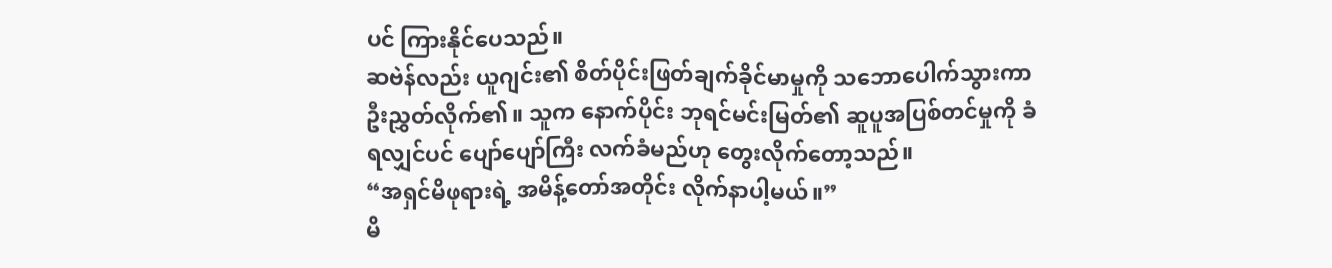ပင် ကြားနိုင်ပေသည်။
ဆဗဲန်လည်း ယူဂျင်း၏ စိတ်ပိုင်းဖြတ်ချက်ခိုင်မာမှုကို သဘောပေါက်သွားကာ ဦးညွှတ်လိုက်၏။ သူက နောက်ပိုင်း ဘုရင်မင်းမြတ်၏ ဆူပူအပြစ်တင်မှုကို ခံရလျှင်ပင် ပျော်ပျော်ကြီး လက်ခံမည်ဟု တွေးလိုက်တော့သည်။
“အရှင်မိဖုရားရဲ့ အမိန့်တော်အတိုင်း လိုက်နာပါ့မယ်။”
မိ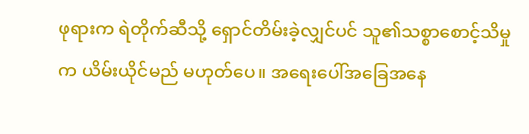ဖုရားက ရဲတိုက်ဆီသို့ ရှောင်တိမ်းခဲ့လျှင်ပင် သူ၏သစ္စာစောင့်သိမှုက ယိမ်းယိုင်မည် မဟုတ်ပေ။ အရေးပေါ်အခြေအနေ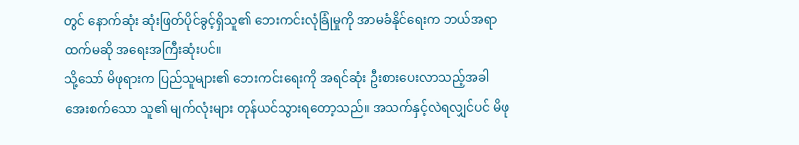တွင် နောက်ဆုံး ဆုံးဖြတ်ပိုင်ခွင့်ရှိသူ၏ ဘေးကင်းလုံခြုံမှုကို အာမခံနိုင်ရေးက ဘယ်အရာထက်မဆို အရေးအကြီးဆုံးပင်။
သို့သော် မိဖုရားက ပြည်သူများ၏ ဘေးကင်းရေးကို အရင်ဆုံး ဦးစားပေးလာသည့်အခါ အေးစက်သော သူ၏ မျက်လုံးများ တုန်ယင်သွားရတော့သည်။ အသက်နှင့်လဲရလျှင်ပင် မိဖု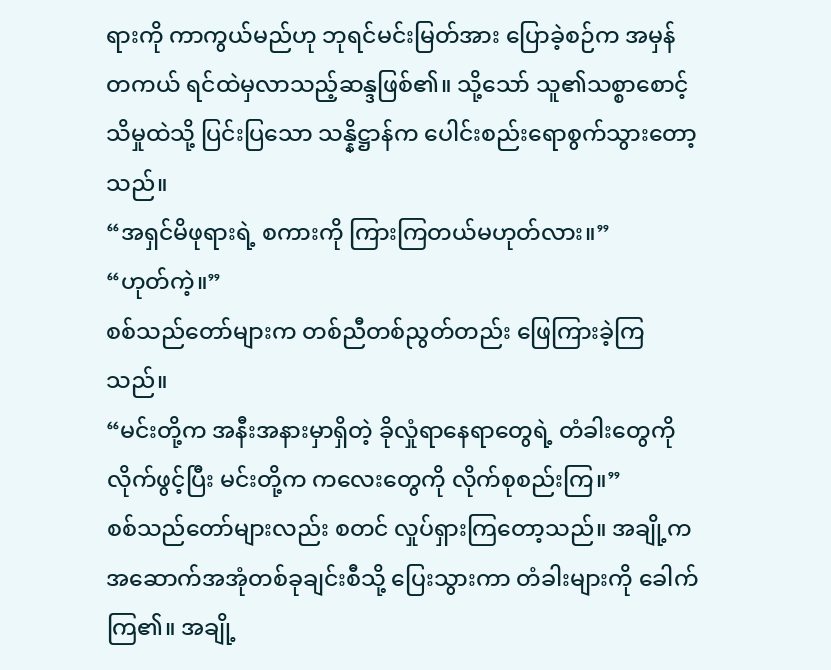ရားကို ကာကွယ်မည်ဟု ဘုရင်မင်းမြတ်အား ပြောခဲ့စဉ်က အမှန်တကယ် ရင်ထဲမှလာသည့်ဆန္ဒဖြစ်၏။ သို့သော် သူ၏သစ္စာစောင့်သိမှုထဲသို့ ပြင်းပြသော သန္နိဋ္ဌာန်က ပေါင်းစည်းရောစွက်သွားတော့သည်။
“အရှင်မိဖုရားရဲ့ စကားကို ကြားကြတယ်မဟုတ်လား။”
“ဟုတ်ကဲ့။”
စစ်သည်တော်များက တစ်ညီတစ်ညွတ်တည်း ဖြေကြားခဲ့ကြသည်။
“မင်းတို့က အနီးအနားမှာရှိတဲ့ ခိုလှုံရာနေရာတွေရဲ့ တံခါးတွေကိုလိုက်ဖွင့်ပြီး မင်းတို့က ကလေးတွေကို လိုက်စုစည်းကြ။”
စစ်သည်တော်များလည်း စတင် လှုပ်ရှားကြတော့သည်။ အချို့က အဆောက်အအုံတစ်ခုချင်းစီသို့ ပြေးသွားကာ တံခါးများကို ခေါက်ကြ၏။ အချို့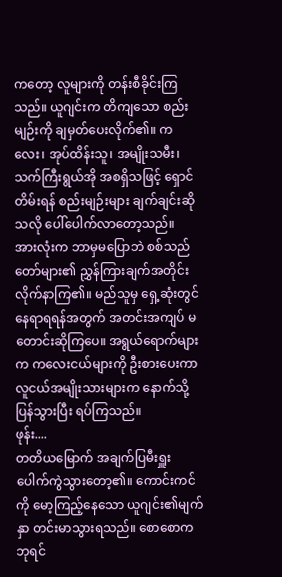ကတော့ လူများကို တန်းစီခိုင်းကြသည်။ ယူဂျင်းက တိကျသော စည်းမျဉ်းကို ချမှတ်ပေးလိုက်၏။ ကလေး၊ အုပ်ထိန်းသူ၊ အမျိုးသမီး၊ သက်ကြီးရွယ်အို အစရှိသဖြင့် ရှောင်တိမ်းရန် စည်းမျဉ်းများ ချက်ချင်းဆိုသလို ပေါ်ပေါက်လာတော့သည်။
အားလုံးက ဘာမှမပြောဘဲ စစ်သည်တော်များ၏ ညွှန်ကြားချက်အတိုင်း လိုက်နာကြ၏။ မည်သူမှ ရှေ့ဆုံးတွင် နေရာရရန်အတွက် အတင်းအကျပ် မတောင်းဆိုကြပေ။ အရွယ်ရောက်များက ကလေးငယ်များကို ဦးစားပေးကာ လူငယ်အမျိုးသားများက နောက်သို့ပြန်သွားပြီး ရပ်ကြသည်။
ဖုန်း....
တတိယမြောက် အချက်ပြမီးရှူး ပေါက်ကွဲသွားတော့၏။ ကောင်းကင်ကို မော့ကြည့်နေသော ယူဂျင်း၏မျက်နှာ တင်းမာသွားရသည်။ စောစောက ဘုရင်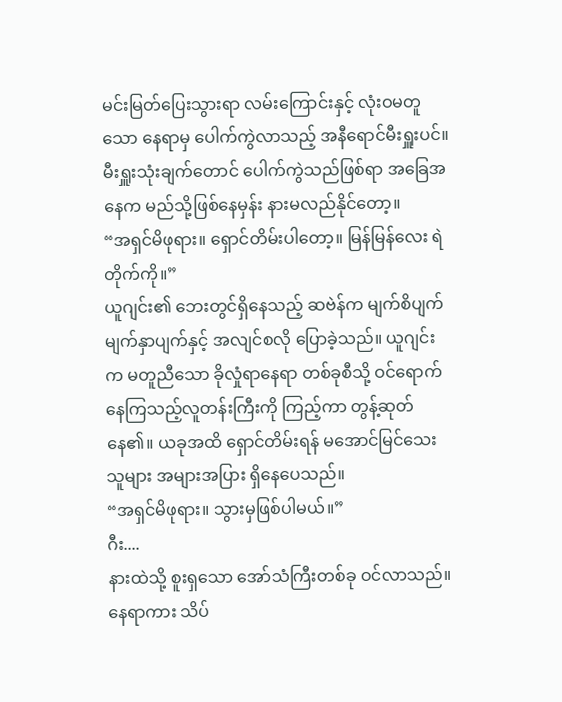မင်းမြတ်ပြေးသွားရာ လမ်းကြောင်းနှင့် လုံးဝမတူသော နေရာမှ ပေါက်ကွဲလာသည့် အနီရောင်မီးရှူးပင်။
မီးရှူးသုံးချက်တောင် ပေါက်ကွဲသည်ဖြစ်ရာ အခြေအနေက မည်သို့ဖြစ်နေမှန်း နားမလည်နိုင်တော့။
“အရှင်မိဖုရား။ ရှောင်တိမ်းပါတော့။ မြန်မြန်လေး ရဲတိုက်ကို။”
ယူဂျင်း၏ ဘေးတွင်ရှိနေသည့် ဆဗဲန်က မျက်စိပျက်မျက်နှာပျက်နှင့် အလျင်စလို ပြောခဲ့သည်။ ယူဂျင်းက မတူညီသော ခိုလှုံရာနေရာ တစ်ခုစီသို့ ဝင်ရောက်နေကြသည့်လူတန်းကြီးကို ကြည့်ကာ တွန့်ဆုတ်နေ၏။ ယခုအထိ ရှောင်တိမ်းရန် မအောင်မြင်သေးသူများ အများအပြား ရှိနေပေသည်။
“အရှင်မိဖုရား။ သွားမှဖြစ်ပါမယ်။”
ဂီး....
နားထဲသို့ စူးရှသော အော်သံကြီးတစ်ခု ဝင်လာသည်။ နေရာကား သိပ်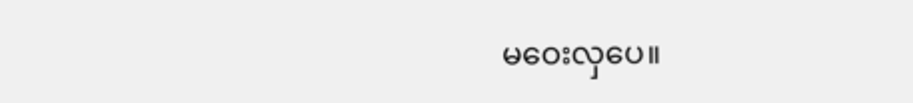မဝေးလှပေ။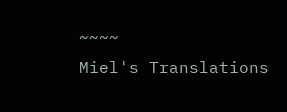~~~~
Miel's Translations